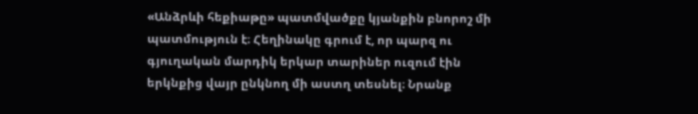«Անձրևի հեքիաթը» պատմվածքը կյանքին բնորոշ մի պատմություն է։ Հեղինակը գրում է, որ պարզ ու գյուղական մարդիկ երկար տարիներ ուզում էին երկնքից վայր ընկնող մի աստղ տեսնել։ Նրանք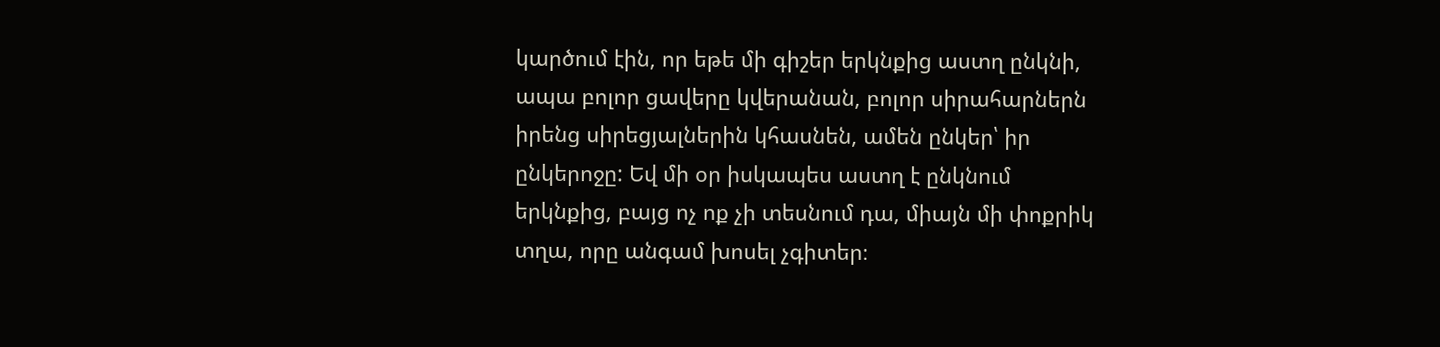կարծում էին, որ եթե մի գիշեր երկնքից աստղ ընկնի, ապա բոլոր ցավերը կվերանան, բոլոր սիրահարներն իրենց սիրեցյալներին կհասնեն, ամեն ընկեր՝ իր ընկերոջը: Եվ մի օր իսկապես աստղ է ընկնում երկնքից, բայց ոչ ոք չի տեսնում դա, միայն մի փոքրիկ տղա, որը անգամ խոսել չգիտեր։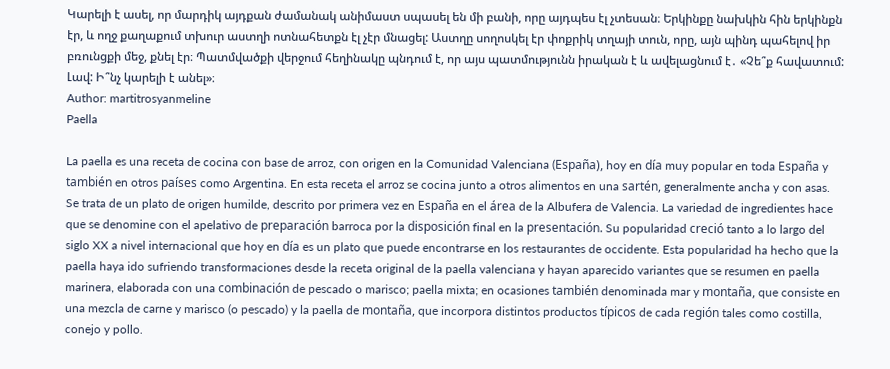Կարելի է ասել, որ մարդիկ այդքան ժամանակ անիմաստ սպասել են մի բանի, որը այդպես էլ չտեսան։ Երկինքը նախկին հին երկինքն էր, և ողջ քաղաքում տխուր աստղի ոտնահետքն էլ չէր մնացել: Աստղը սողոսկել էր փոքրիկ տղայի տուն, որը, այն պինդ պահելով իր բռունցքի մեջ, քնել էր։ Պատմվածքի վերջում հեղինակը պնդում է, որ այս պատմությունն իրական է և ավելացնում է․ «Չե՞ք հավատում: Լավ: Ի՞նչ կարելի է անել»։
Author: martitrosyanmeline
Paella

La paella es una receta de cocina con base de arroz, con origen en la Comunidad Valenciana (España), hoy en día muy popular en toda España y también en otros países como Argentina. En esta receta el arroz se cocina junto a otros alimentos en una sartén, generalmente ancha y con asas. Se trata de un plato de origen humilde, descrito por primera vez en España en el área de la Albufera de Valencia. La variedad de ingredientes hace que se denomine con el apelativo de preparación barroca por la disposición final en la presentación. Su popularidad creció tanto a lo largo del siglo XX a nivel internacional que hoy en día es un plato que puede encontrarse en los restaurantes de occidente. Esta popularidad ha hecho que la paella haya ido sufriendo transformaciones desde la receta original de la paella valenciana y hayan aparecido variantes que se resumen en paella marinera, elaborada con una combinación de pescado o marisco; paella mixta; en ocasiones también denominada mar y montaña, que consiste en una mezcla de carne y marisco (o pescado) y la paella de montaña, que incorpora distintos productos típicos de cada región tales como costilla, conejo y pollo.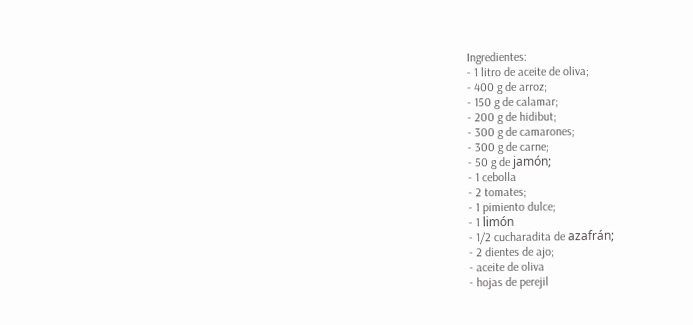Ingredientes:
- 1 litro de aceite de oliva;
- 400 g de arroz;
- 150 g de calamar;
- 200 g de hidibut;
- 300 g de camarones;
- 300 g de carne;
- 50 g de jamón;
- 1 cebolla
- 2 tomates;
- 1 pimiento dulce;
- 1 limón
- 1/2 cucharadita de azafrán;
- 2 dientes de ajo;
- aceite de oliva
- hojas de perejil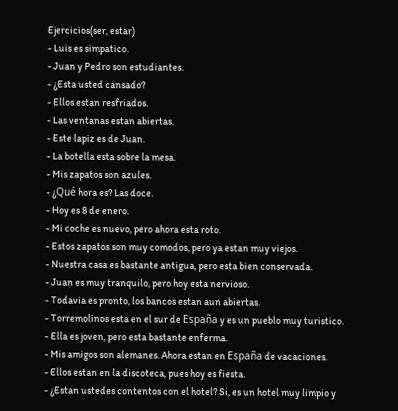Ejercicios(ser, estar)
- Luis es simpatico.
- Juan y Pedro son estudiantes.
- ¿Esta usted cansado?
- Ellos estan resfriados.
- Las ventanas estan abiertas.
- Este lapiz es de Juan.
- La botella esta sobre la mesa.
- Mis zapatos son azules.
- ¿Qué hora es? Las doce.
- Hoy es 8 de enero.
- Mi coche es nuevo, pero ahora esta roto.
- Estos zapatos son muy comodos, pero ya estan muy viejos.
- Nuestra casa es bastante antigua, pero esta bien conservada.
- Juan es muy tranquilo, pero hoy esta nervioso.
- Todavia es pronto, los bancos estan aun abiertas.
- Torremolinos esta en el sur de España y es un pueblo muy turistico.
- Ella es joven, pero esta bastante enferma.
- Mis amigos son alemanes. Ahora estan en España de vacaciones.
- Ellos estan en la discoteca, pues hoy es fiesta.
- ¿Estan ustedes contentos con el hotel? Si, es un hotel muy limpio y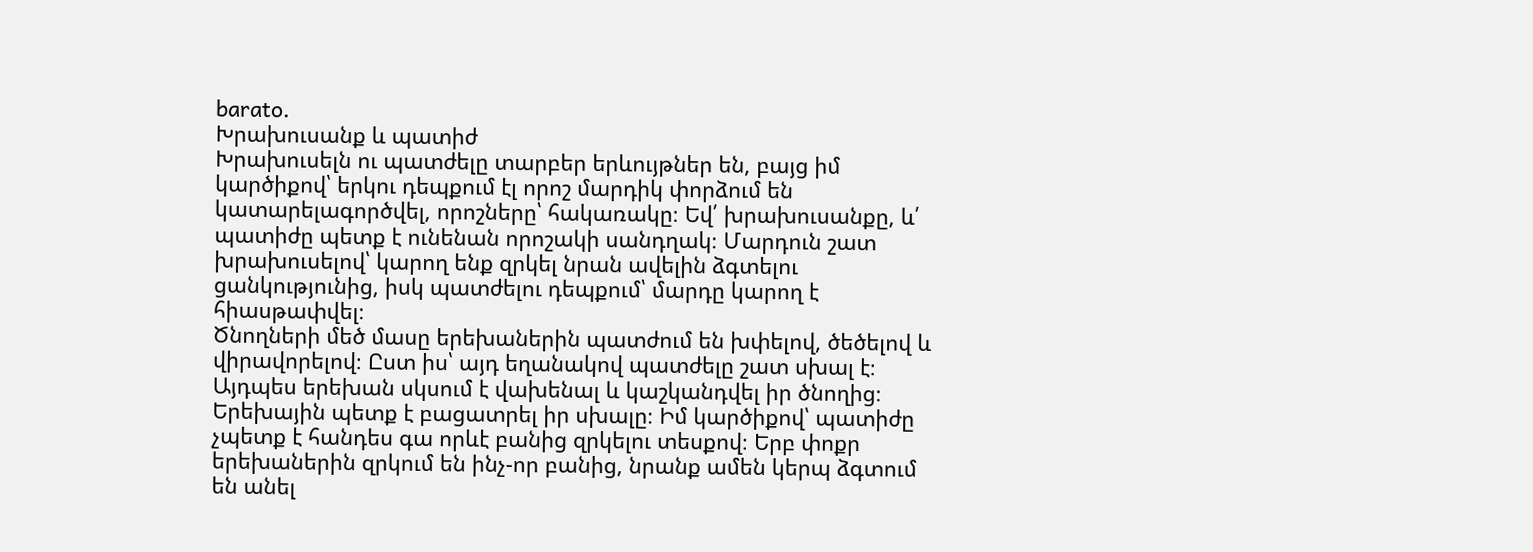barato.
Խրախուսանք և պատիժ
Խրախուսելն ու պատժելը տարբեր երևույթներ են, բայց իմ կարծիքով՝ երկու դեպքում էլ որոշ մարդիկ փորձում են կատարելագործվել, որոշները՝ հակառակը։ Եվ՛ խրախուսանքը, և՛ պատիժը պետք է ունենան որոշակի սանդղակ։ Մարդուն շատ խրախուսելով՝ կարող ենք զրկել նրան ավելին ձգտելու ցանկությունից, իսկ պատժելու դեպքում՝ մարդը կարող է հիասթափվել։
Ծնողների մեծ մասը երեխաներին պատժում են խփելով, ծեծելով և վիրավորելով։ Ըստ իս՝ այդ եղանակով պատժելը շատ սխալ է։ Այդպես երեխան սկսում է վախենալ և կաշկանդվել իր ծնողից։ Երեխային պետք է բացատրել իր սխալը։ Իմ կարծիքով՝ պատիժը չպետք է հանդես գա որևէ բանից զրկելու տեսքով։ Երբ փոքր երեխաներին զրկում են ինչ-որ բանից, նրանք ամեն կերպ ձգտում են անել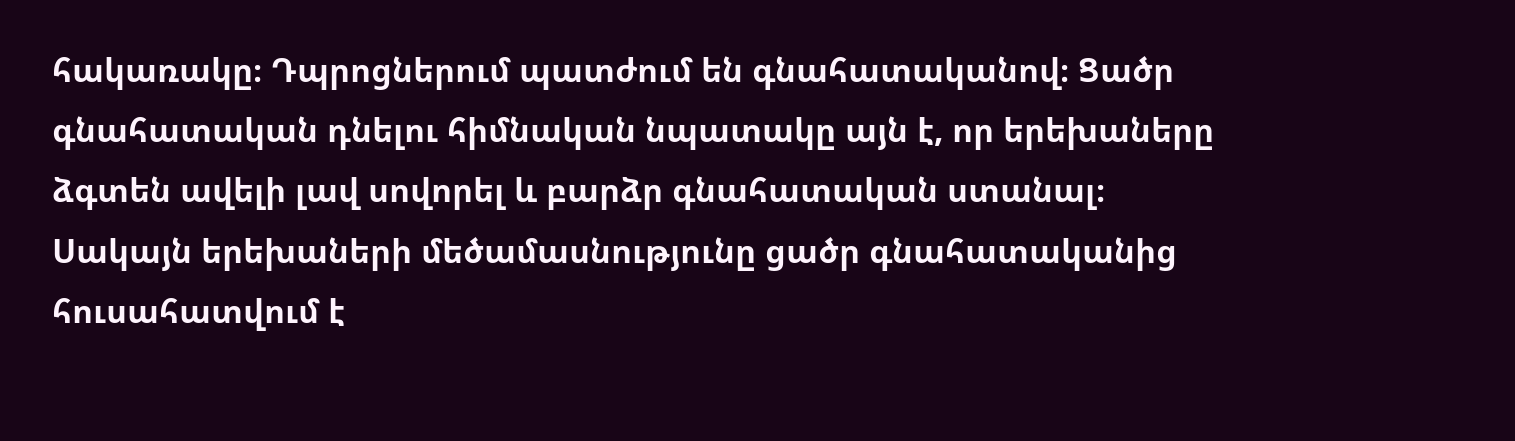հակառակը։ Դպրոցներում պատժում են գնահատականով։ Ցածր գնահատական դնելու հիմնական նպատակը այն է, որ երեխաները ձգտեն ավելի լավ սովորել և բարձր գնահատական ստանալ։ Սակայն երեխաների մեծամասնությունը ցածր գնահատականից հուսահատվում է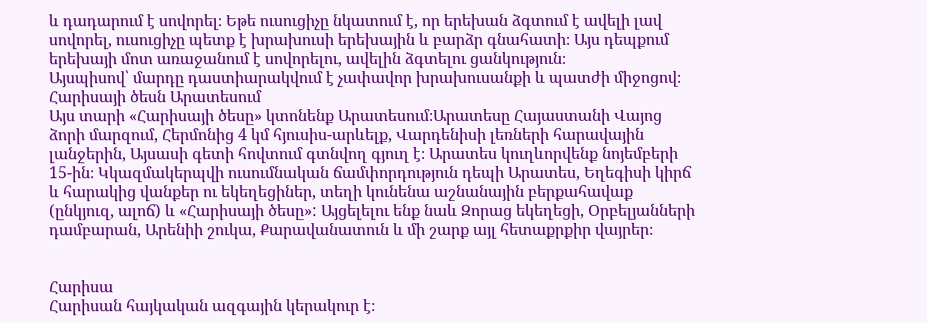և դադարում է սովորել։ Եթե ուսուցիչը նկատում է, որ երեխան ձգտում է ավելի լավ սովորել, ուսուցիչը պետք է խրախուսի երեխային և բարձր գնահատի։ Այս դեպքում երեխայի մոտ առաջանում է սովորելու, ավելին ձգտելու ցանկություն։
Այսպիսով՝ մարդը դաստիարակվում է չափավոր խրախուսանքի և պատժի միջոցով։
Հարիսայի ծեսն Արատեսում
Այս տարի «Հարիսայի ծեսը» կտոնենք Արատեսում։Արատեսը Հայաստանի Վայոց ձորի մարզում, Հերմոնից 4 կմ հյուսիս-արևելք, Վարդենիսի լեռների հարավային լանջերին, Այսասի գետի հովտում գտնվող գյուղ է։ Արատես կուղևորվենք նոյեմբերի 15-ին։ Կկազմակերպվի ուսումնական ճամփորդություն դեպի Արատես, Եղեգիսի կիրճ և հարակից վանքեր ու եկեղեցիներ, տեղի կունենա աշնանային բերքահավաք (ընկյուզ, ալոճ) և «Հարիսայի ծեսը»: Այցելելու ենք նաև Զորաց եկեղեցի, Օրբելյանների դամբարան, Արենիի շուկա, Քարավանատուն և մի շարք այլ հետաքրքիր վայրեր։


Հարիսա
Հարիսան հայկական ազգային կերակուր է։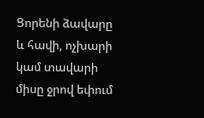Ցորենի ձավարը և հավի, ոչխարի կամ տավարի միսը ջրով եփում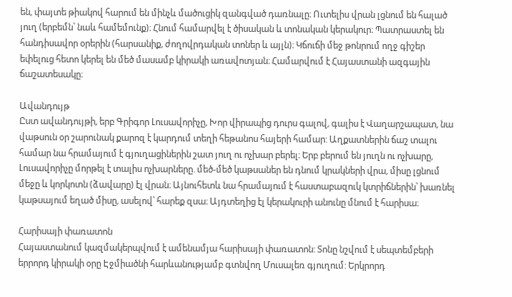են, փայտե թիակով հարում են մինչև մածուցիկ զանգված դառնալը։ Ուտելիս վրան լցնում են հալած յուղ (երբեմն՝ նաև համեմունք)։ Հնում համարվել է ծիսական և տոնական կերակուր։ Պատրաստել են հանդիսավոր օրերին (հարսանիք, ժողովրդական տոներ և այլն)։ Կճուճի մեջ թոնրում ողջ գիշեր եփելուց հետո կերել են մեծ մասամբ կիրակի առավոտյան։ Համարվում է Հայաստանի ազգային ճաշատեսակը։

Ավանդույթ
Ըստ ավանդույթի, երբ Գրիգոր Լուսավորիչը, Խոր վիրապից դուրս գալով, գալիս է Վաղարշապատ, նա վաթսուն օր շարունակ քարոզ է կարդում տեղի հեթանոս հայերի համար: Աղքատներին ճաշ տալու համար նա հրամայում է գյուղացիներին շատ յուղ ու ոչխար բերել։ Երբ բերում են յուղն ու ոչխարը, Լուսավորիչը մորթել է տալիս ոչխարները. մեծ-մեծ կաթսաներ են դնում կրակների վրա, միսը լցնում մեջը և կորկոտն (ձավարը) էլ վրան։ Այնուհետև նա հրամայում է հաստաբազուկ կտրիճներին՝ խառնել կաթսայում եղած միսը, ասելով՝ հարեք զսա։ Այդտեղից էլ կերակուրի անունը մնում է հարիսա։

Հարիսայի փառատոն
Հայաստանում կազմակերպվում է ամենամյա հարիսայի փառատոն: Տոնը նշվում է սեպտեմբերի երրորդ կիրակի օրը Էջմիածնի հարևանությամբ գտնվող Մուսալեռ գյուղում: Երկրորդ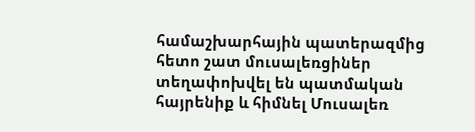համաշխարհային պատերազմից հետո շատ մուսալեռցիներ տեղափոխվել են պատմական հայրենիք և հիմնել Մուսալեռ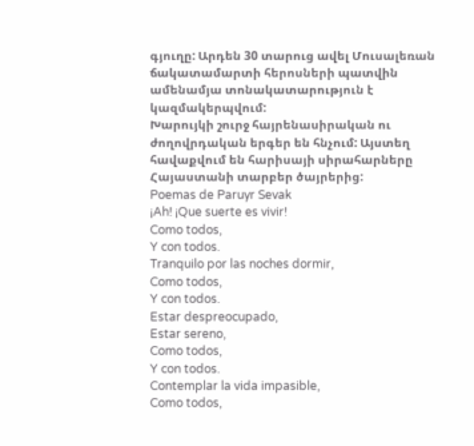գյուղը: Արդեն 30 տարուց ավել Մուսալեռան ճակատամարտի հերոսների պատվին ամենամյա տոնակատարություն է կազմակերպվում:
Խարույկի շուրջ հայրենասիրական ու ժողովրդական երգեր են հնչում: Այստեղ հավաքվում են հարիսայի սիրահարները Հայաստանի տարբեր ծայրերից:
Poemas de Paruyr Sevak
¡Ah! ¡Que suerte es vivir!
Como todos,
Y con todos.
Tranquilo por las noches dormir,
Como todos,
Y con todos.
Estar despreocupado,
Estar sereno,
Como todos,
Y con todos.
Contemplar la vida impasible,
Como todos,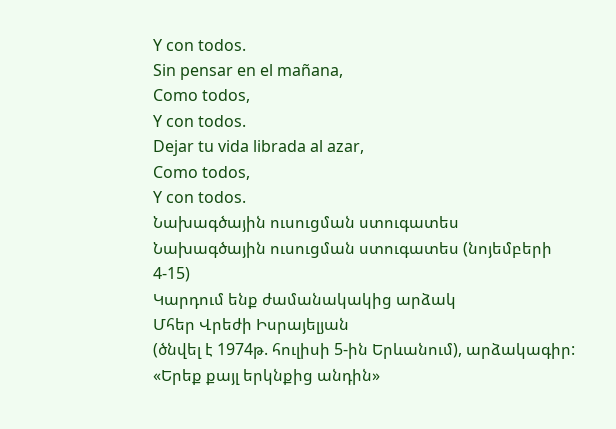Y con todos.
Sin pensar en el mañana,
Como todos,
Y con todos.
Dejar tu vida librada al azar,
Como todos,
Y con todos.
Նախագծային ուսուցման ստուգատես
Նախագծային ուսուցման ստուգատես (նոյեմբերի 4-15)
Կարդում ենք ժամանակակից արձակ
Մհեր Վրեժի Իսրայելյան
(ծնվել է 1974թ. հուլիսի 5-ին Երևանում), արձակագիր:
«Երեք քայլ երկնքից անդին»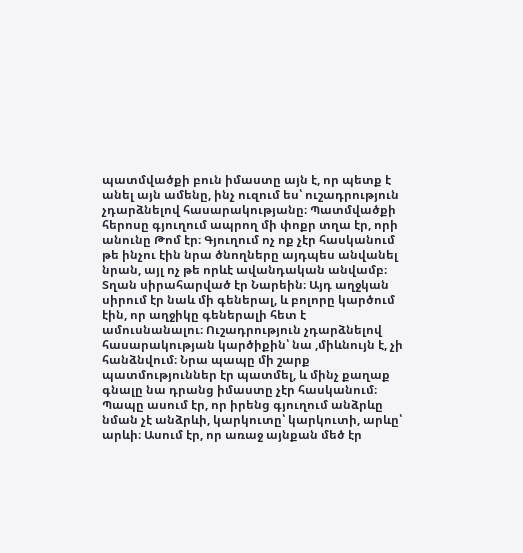պատմվածքի բուն իմաստը այն է, որ պետք է անել այն ամենը, ինչ ուզում ես՝ ուշադրություն չդարձնելով հասարակությանը։ Պատմվածքի հերոսը գյուղում ապրող մի փոքր տղա էր, որի անունը Թոմ էր։ Գյուղում ոչ ոք չէր հասկանում թե ինչու էին նրա ծնողները այդպես անվանել նրան, այլ ոչ թե որևէ ավանդական անվամբ։ Տղան սիրահարված էր Նարեին։ Այդ աղջկան սիրում էր նաև մի գեներալ, և բոլորը կարծում էին, որ աղջիկը գեներալի հետ է ամուսնանալու։ Ուշադրություն չդարձնելով հասարակության կարծիքին՝ նա ,միևնույն է, չի հանձնվում։ Նրա պապը մի շարք պատմություններ էր պատմել, և մինչ քաղաք գնալը նա դրանց իմաստը չէր հասկանում։ Պապը ասում էր, որ իրենց գյուղում անձրևը նման չէ անձրևի, կարկուտը՝ կարկուտի, արևը՝ արևի։ Ասում էր, որ առաջ այնքան մեծ էր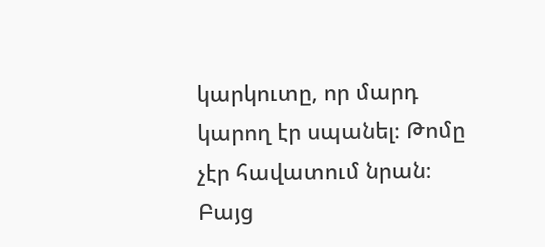կարկուտը, որ մարդ կարող էր սպանել։ Թոմը չէր հավատում նրան։ Բայց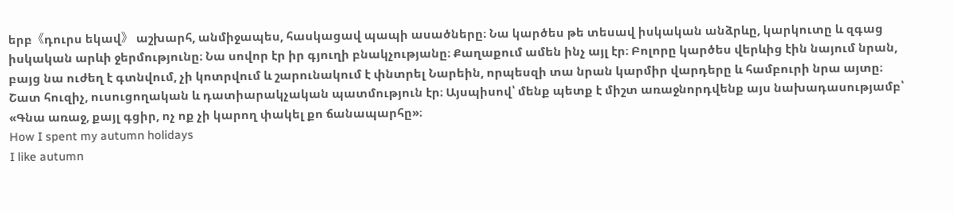երբ《դուրս եկավ》 աշխարհ, անմիջապես, հասկացավ պապի ասածները։ Նա կարծես թե տեսավ իսկական անձրևը, կարկուտը և զգաց իսկական արևի ջերմությունը։ Նա սովոր էր իր գյուղի բնակչությանը։ Քաղաքում ամեն ինչ այլ էր։ Բոլորը կարծես վերևից էին նայում նրան, բայց նա ուժեղ է գտնվում, չի կոտրվում և շարունակում է փնտրել Նարեին, որպեսզի տա նրան կարմիր վարդերը և համբուրի նրա այտը։
Շատ հուզիչ, ուսուցողական և դատիարակչական պատմություն էր։ Այսպիսով՝ մենք պետք է միշտ առաջնորդվենք այս նախադասությամբ՝ «Գնա առաջ, քայլ գցիր, ոչ ոք չի կարող փակել քո ճանապարհը»։
How I spent my autumn holidays
I like autumn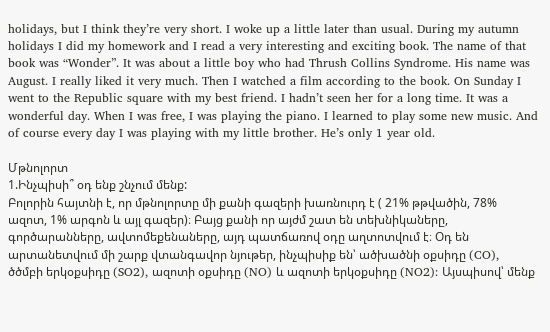holidays, but I think they’re very short. I woke up a little later than usual. During my autumn holidays I did my homework and I read a very interesting and exciting book. The name of that book was “Wonder”. It was about a little boy who had Thrush Collins Syndrome. His name was August. I really liked it very much. Then I watched a film according to the book. On Sunday I went to the Republic square with my best friend. I hadn’t seen her for a long time. It was a wonderful day. When I was free, I was playing the piano. I learned to play some new music. And of course every day I was playing with my little brother. He’s only 1 year old.

Մթնոլորտ
1.Ինչպիսի՞ օդ ենք շնչում մենք:
Բոլորին հայտնի է, որ մթնոլորտը մի քանի գազերի խառնուրդ է ( 21% թթվածին, 78% ազոտ, 1% արգոն և այլ գազեր)։ Բայց քանի որ այժմ շատ են տեխնիկաները, գործարանները, ավտոմեքենաները, այդ պատճառով օդը աղտոտվում է։ Օդ են արտանետվում մի շարք վտանգավոր նյութեր, ինչպիսիք են՝ ածխածնի օքսիդը (CO), ծծմբի երկօքսիդը (SO2), ազոտի օքսիդը (NO) և ազոտի երկօքսիդը (NO2): Այսպիսով՝ մենք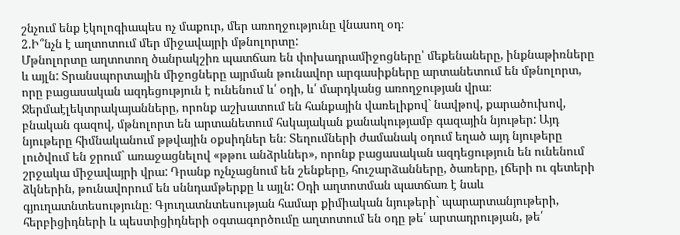շնչում ենք էկոլոգիապես ոչ մաքուր, մեր առողջությունը վնասող օդ։
2.Ի՞նչն է աղտոտում մեր միջավայրի մթնոլորտը:
Մթնոլորտը աղտոտող ծանրակշիռ պատճառ են փոխադրամիջոցները՝ մեքենաները, ինքնաթիռները և այլն: Տրանսպորտային միջոցները այրման թունավոր արգասիքները արտանետում են մթնոլորտ, որը բացասական ազդեցություն է ունենում և՛ օդի, և՛ մարդկանց առողջության վրա։ Ջերմաէլեկտրակայանները, որոնք աշխատում են հանքային վառելիքով` նավթով, քարածուխով, բնական գազով, մթնոլորտ են արտանետում հսկայական քանակությամբ գազային նյութեր: Այդ նյութերը հիմնականում թթվային օքսիդներ են։ Տեղումների ժամանակ օդում եղած այդ նյութերը լուծվում են ջրում` առաջացնելով «թթու անձրևներ», որոնք բացասական ազդեցություն են ունենում շրջակա միջավայրի վրա: Դրանք ոչնչացնում են շենքերը, հուշարձանները, ծառերը, լճերի ու գետերի ձկներին, թունավորում են սննդամթերքը և այլն: Օդի աղտոտման պատճառ է նաև գյուղատնտեսությունը։ Գյուղատնտեսության համար քիմիական նյութերի` պարարտանյութերի, հերբիցիդների և պեստիցիդների օգտագործումը աղտոտում են օդը թե՛ արտադրության, թե՛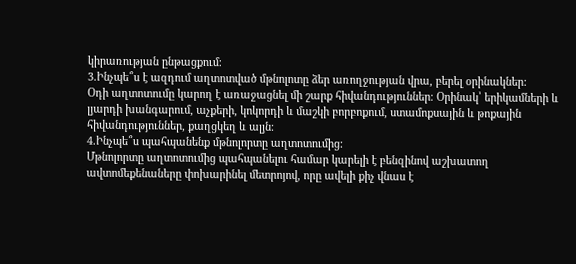կիրառության ընթացքում։
3.Ինչպե՞ս է ազդում աղտոտված մթնոլոտը ձեր առողջության վրա, բերել օրինակներ:
Օդի աղտոտումը կարող է առաջացնել մի շարք հիվանդություններ։ Օրինակ՝ երիկամների և լյարդի խանգարում, աչքերի, կոկորդի և մաշկի բորբոքում, ստամոքսային և թոքային հիվանդություններ, քաղցկեղ և ալյն։
4.Ինչպե՞ս պահպանենք մթնոլորտը աղտոտումից:
Մթնոլորտը աղտոտումից պահպանելու համար կարելի է բենզինով աշխատող ավտոմեքենաները փոխարինել մետրոյով, որը ավելի քիչ վնաս է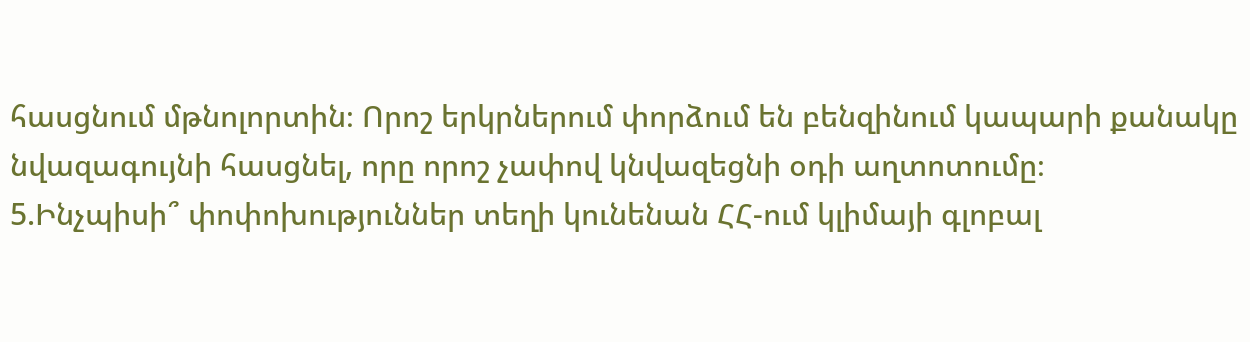հասցնում մթնոլորտին։ Որոշ երկրներում փորձում են բենզինում կապարի քանակը նվազագույնի հասցնել, որը որոշ չափով կնվազեցնի օդի աղտոտումը։
5.Ինչպիսի՞ փոփոխություններ տեղի կունենան ՀՀ-ում կլիմայի գլոբալ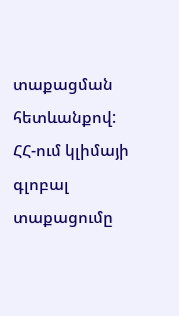տաքացման հետևանքով:
ՀՀ-ում կլիմայի գլոբալ տաքացումը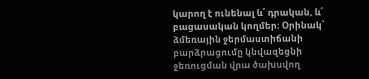կարող է ունենալ և՛ դրական, և՛ բացասական կողմեր։ Օրինակ՝ ձմեռային ջերմաստիճանի բարձրացումը կնվազեցնի ջեռուցման վրա ծախսվող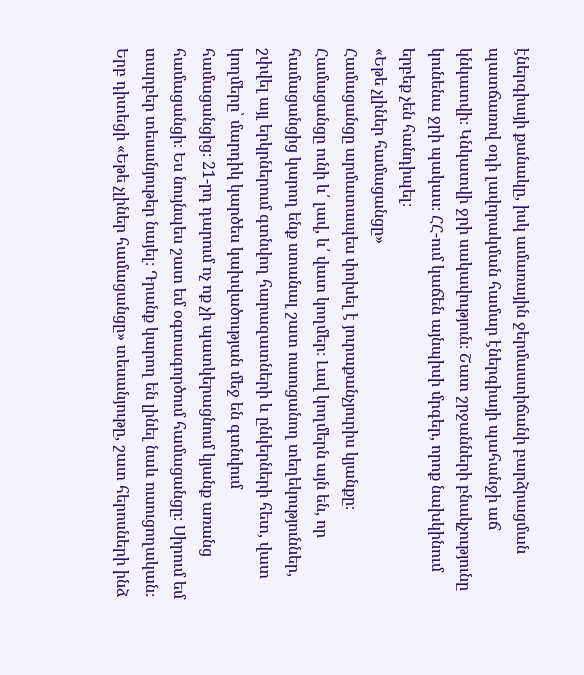էներգիայի քանակը, իսկ ամառային ջերմաստիճանի բարձրացման պատճառով օդի լավորակման համար էներգիայի պահանջի աճ կնկատվի։ Կնկատվի ջրի սակավություն։ Շատ շրջանների բնակչությունը կունենա ջրի պակաս։ ՀՀ-ում կաճեն այնպիսի մրգեր, որոք նախկինում երբեք չեն հանդիպել։
«Եթե չլիներ համացանցը»
Համացանցը արմատապես փոխել է յուրաքանչյուրիս կյանքը։ Համացանցը ունի և՛ լավ, և՛ վատ կողմեր։ Լավ կողմերն այն են, որ համացանցից կարող ենք ստանալ շատ ուսուցանող տեղեկություններ, շփվել այլ երկրներում գտնվող հարազատների և ընկերների հետ, վատ կողմերը՝ մարդիկ կարծես կախվածության մեջ են գտնվում համացանցից։ 21-րդ դարում ոչ ոք չի պատկերացնում կյանք առանց համացանցի։ Ես նույնպես շատ եմ օգտագործում համացանցը։ Սիրում եմ տարբեր տեսանյութեր նայել։ Դրանք կարող են լինել նաև ուսուցողական։ Երբ դիտեցի «Եթե չլիներ համացանցը» տեսանյութը, շատ հերոսների ինձ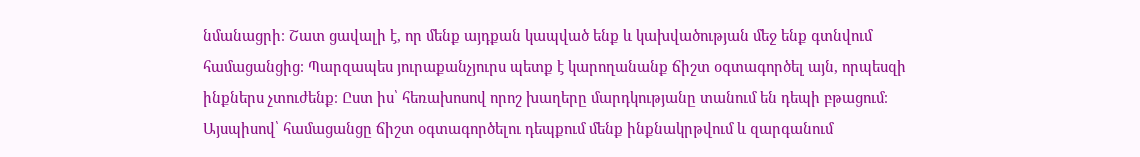նմանացրի։ Շատ ցավալի է, որ մենք այդքան կապված ենք և կախվածության մեջ ենք գտնվում համացանցից։ Պարզապես յուրաքանչյուրս պետք է կարողանանք ճիշտ օգտագործել այն, որպեսզի ինքներս չտուժենք։ Ըստ իս՝ հեռախոսով որոշ խաղերը մարդկությանը տանում են դեպի բթացում։
Այսպիսով՝ համացանցը ճիշտ օգտագործելու դեպքում մենք ինքնակրթվում և զարգանում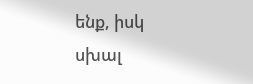ենք, իսկ սխալ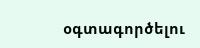օգտագործելու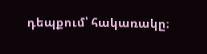դեպքում՝ հակառակը։